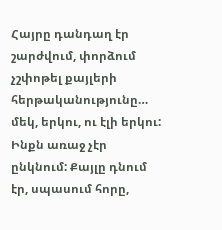Հայրը դանդաղ էր շարժվում, փորձում չշփոթել քայլերի հերթականությունը… մեկ, երկու, ու էլի երկու:
Ինքն առաջ չէր ընկնում: Քայլը դնում էր, սպասում հորը,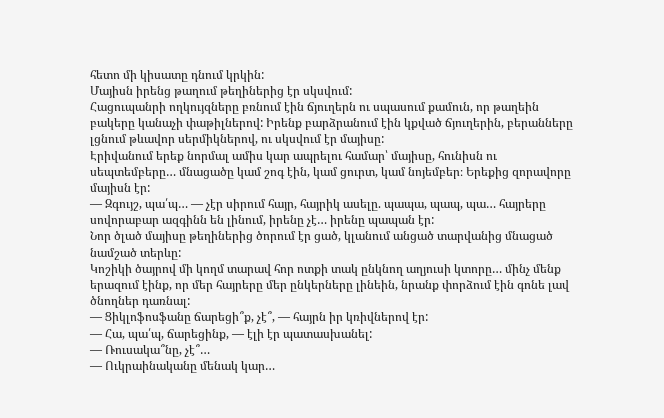հետո մի կիսատը դնում կրկին:
Մայիսն իրենց թաղում թեղիներից էր սկսվում:
Հացուպանրի ողկույզները բռնում էին ճյուղերն ու սպասում քամուն, որ թաղեին բակերը կանաչի փաթիլներով: Իրենք բարձրանում էին կքված ճյուղերին, բերանները լցնում թևավոր սերմիկներով, ու սկսվում էր մայիսը:
Էրիվանում երեք նորմալ ամիս կար ապրելու համար՝ մայիսը, հունիսն ու սեպտեմբերը… մնացածը կամ շոգ էին, կամ ցուրտ, կամ նոյեմբեր։ Երեքից զորավորը մայիսն էր:
— Զգույշ, պա՛պ… — չէր սիրում հայր, հայրիկ ասելը. պապա, պապ, պա… հայրերը սովորաբար ազգինն են լինում, իրենը չէ… իրենը պապան էր:
Նոր ծլած մայիսը թեղիներից ծորում էր ցած, կլանում անցած տարվանից մնացած նամշած տերևը:
Կոշիկի ծայրով մի կողմ տարավ հոր ոտքի տակ ընկնող աղյուսի կտորը… մինչ մենք երազում էինք, որ մեր հայրերը մեր ընկերները լինեին, նրանք փորձում էին գոնե լավ ծնողներ դառնալ:
— Ցիկլոֆոսֆանը ճարեցի՞ք, չէ՞, — հայրն իր կռիվներով էր:
— Հա, պա՛պ, ճարեցինք, — էլի էր պատասխանել:
— Ռուսակա՞նը, չէ՞…
— Ուկրաինականը մենակ կար…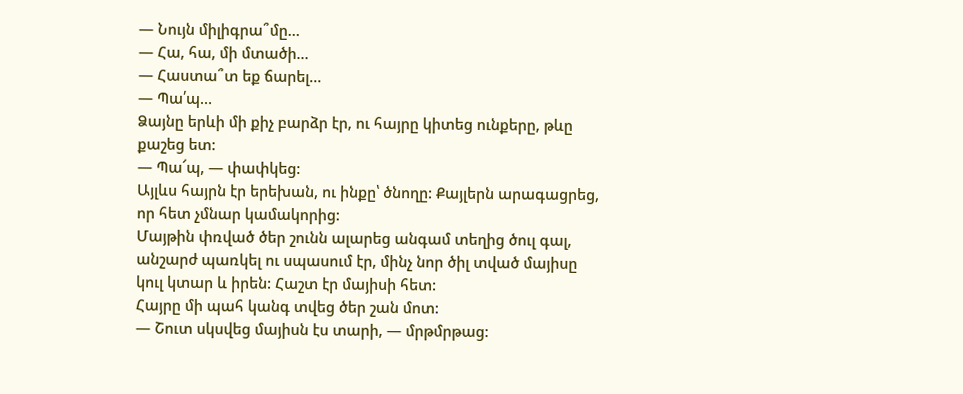— Նույն միլիգրա՞մը…
— Հա, հա, մի մտածի…
— Հաստա՞տ եք ճարել…
— Պա՛պ…
Ձայնը երևի մի քիչ բարձր էր, ու հայրը կիտեց ունքերը, թևը քաշեց ետ:
— Պա՜պ, — փափկեց:
Այլևս հայրն էր երեխան, ու ինքը՝ ծնողը: Քայլերն արագացրեց, որ հետ չմնար կամակորից:
Մայթին փռված ծեր շունն ալարեց անգամ տեղից ծուլ գալ, անշարժ պառկել ու սպասում էր, մինչ նոր ծիլ տված մայիսը կուլ կտար և իրեն: Հաշտ էր մայիսի հետ:
Հայրը մի պահ կանգ տվեց ծեր շան մոտ:
— Շուտ սկսվեց մայիսն էս տարի, — մրթմրթաց: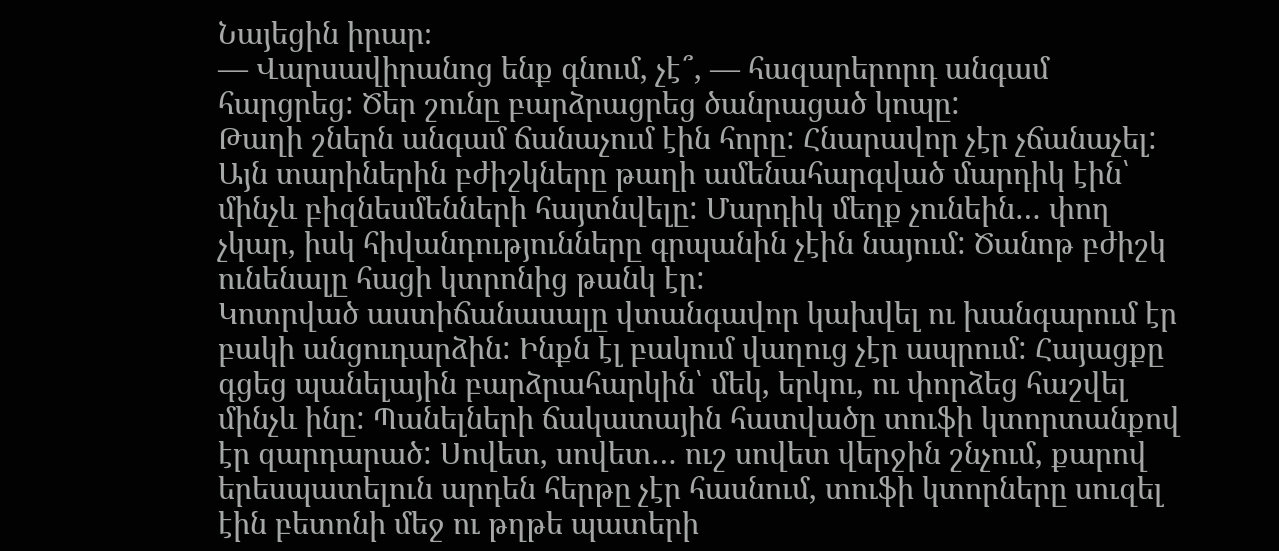Նայեցին իրար։
— Վարսավիրանոց ենք գնում, չէ՞, — հազարերորդ անգամ հարցրեց: Ծեր շունը բարձրացրեց ծանրացած կոպը:
Թաղի շներն անգամ ճանաչում էին հորը: Հնարավոր չէր չճանաչել: Այն տարիներին բժիշկները թաղի ամենահարգված մարդիկ էին՝ մինչև բիզնեսմենների հայտնվելը: Մարդիկ մեղք չունեին… փող չկար, իսկ հիվանդությունները գրպանին չէին նայում: Ծանոթ բժիշկ ունենալը հացի կտրոնից թանկ էր:
Կոտրված աստիճանասալը վտանգավոր կախվել ու խանգարում էր բակի անցուդարձին: Ինքն էլ բակում վաղուց չէր ապրում: Հայացքը գցեց պանելային բարձրահարկին՝ մեկ, երկու, ու փորձեց հաշվել մինչև ինը: Պանելների ճակատային հատվածը տուֆի կտորտանքով էր զարդարած: Սովետ, սովետ… ուշ սովետ վերջին շնչում, քարով երեսպատելուն արդեն հերթը չէր հասնում, տուֆի կտորները սուզել էին բետոնի մեջ ու թղթե պատերի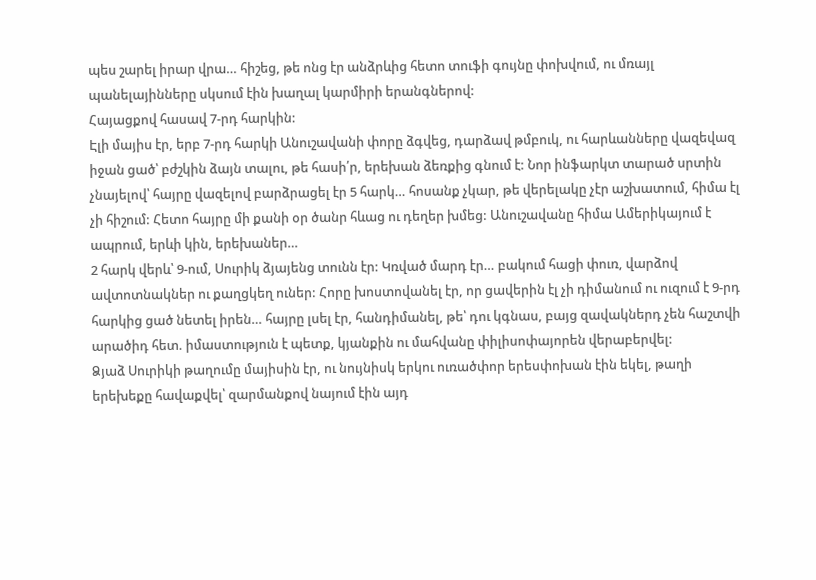պես շարել իրար վրա… հիշեց, թե ոնց էր անձրևից հետո տուֆի գույնը փոխվում, ու մռայլ պանելայինները սկսում էին խաղալ կարմիրի երանգներով:
Հայացքով հասավ 7-րդ հարկին:
Էլի մայիս էր, երբ 7-րդ հարկի Անուշավանի փորը ձգվեց, դարձավ թմբուկ, ու հարևանները վազեվազ իջան ցած՝ բժշկին ձայն տալու, թե հասի՛ր, երեխան ձեռքից գնում է: Նոր ինֆարկտ տարած սրտին չնայելով՝ հայրը վազելով բարձրացել էր 5 հարկ… հոսանք չկար, թե վերելակը չէր աշխատում, հիմա էլ չի հիշում: Հետո հայրը մի քանի օր ծանր հևաց ու դեղեր խմեց: Անուշավանը հիմա Ամերիկայում է ապրում, երևի կին, երեխաներ…
2 հարկ վերև՝ 9-ում, Սուրիկ ձյայենց տունն էր: Կռված մարդ էր… բակում հացի փուռ, վարձով ավտոտնակներ ու քաղցկեղ ուներ: Հորը խոստովանել էր, որ ցավերին էլ չի դիմանում ու ուզում է 9-րդ հարկից ցած նետել իրեն… հայրը լսել էր, հանդիմանել, թե՝ դու կգնաս, բայց զավակներդ չեն հաշտվի արածիդ հետ. իմաստություն է պետք, կյանքին ու մահվանը փիլիսոփայորեն վերաբերվել:
Ձյաձ Սուրիկի թաղումը մայիսին էր, ու նույնիսկ երկու ուռածփոր երեսփոխան էին եկել, թաղի երեխեքը հավաքվել՝ զարմանքով նայում էին այդ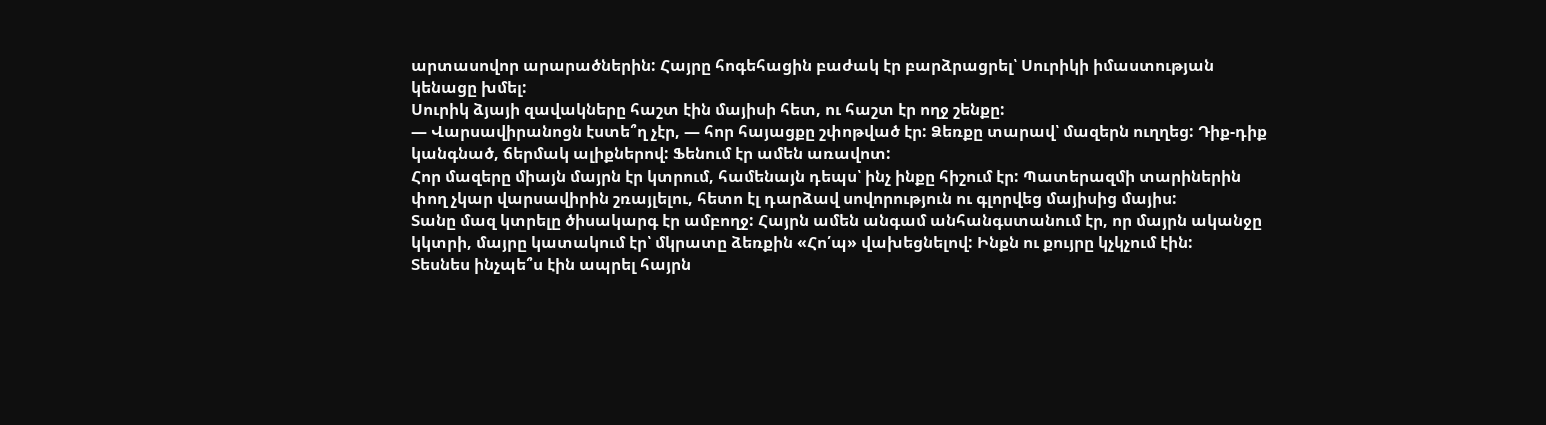արտասովոր արարածներին: Հայրը հոգեհացին բաժակ էր բարձրացրել՝ Սուրիկի իմաստության կենացը խմել:
Սուրիկ ձյայի զավակները հաշտ էին մայիսի հետ, ու հաշտ էր ողջ շենքը:
— Վարսավիրանոցն էստե՞ղ չէր, — հոր հայացքը շփոթված էր: Ձեռքը տարավ՝ մազերն ուղղեց: Դիք-դիք կանգնած, ճերմակ ալիքներով: Ֆենում էր ամեն առավոտ:
Հոր մազերը միայն մայրն էր կտրում, համենայն դեպս՝ ինչ ինքը հիշում էր: Պատերազմի տարիներին փող չկար վարսավիրին շռայլելու, հետո էլ դարձավ սովորություն ու գլորվեց մայիսից մայիս:
Տանը մազ կտրելը ծիսակարգ էր ամբողջ: Հայրն ամեն անգամ անհանգստանում էր, որ մայրն ականջը կկտրի, մայրը կատակում էր՝ մկրատը ձեռքին «Հո՛պ» վախեցնելով: Ինքն ու քույրը կչկչում էին:
Տեսնես ինչպե՞ս էին ապրել հայրն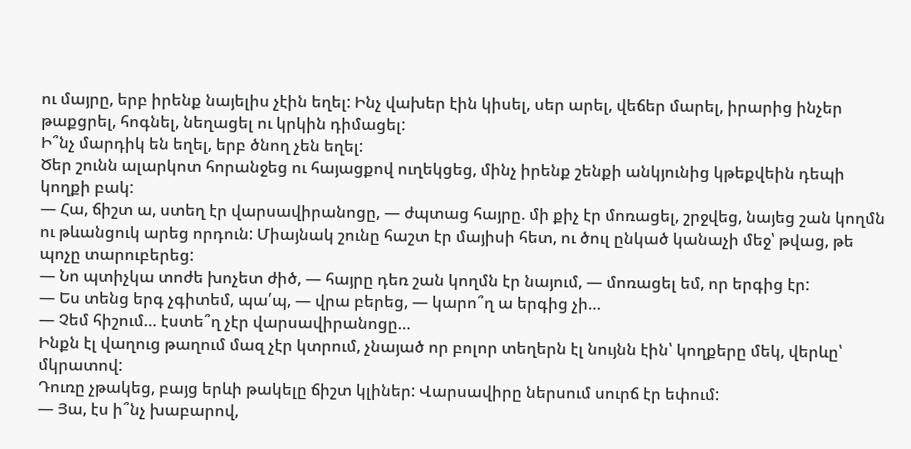ու մայրը, երբ իրենք նայելիս չէին եղել: Ինչ վախեր էին կիսել, սեր արել, վեճեր մարել, իրարից ինչեր թաքցրել, հոգնել, նեղացել ու կրկին դիմացել:
Ի՞նչ մարդիկ են եղել, երբ ծնող չեն եղել:
Ծեր շունն ալարկոտ հորանջեց ու հայացքով ուղեկցեց, մինչ իրենք շենքի անկյունից կթեքվեին դեպի կողքի բակ:
— Հա, ճիշտ ա, ստեղ էր վարսավիրանոցը, — ժպտաց հայրը. մի քիչ էր մոռացել, շրջվեց, նայեց շան կողմն ու թևանցուկ արեց որդուն: Միայնակ շունը հաշտ էր մայիսի հետ, ու ծուլ ընկած կանաչի մեջ՝ թվաց, թե պոչը տարուբերեց:
— Նո պտիչկա տոժե խոչետ ժիծ, — հայրը դեռ շան կողմն էր նայում, — մոռացել եմ, որ երգից էր:
— Ես տենց երգ չգիտեմ, պա՛պ, — վրա բերեց, — կարո՞ղ ա երգից չի…
— Չեմ հիշում… էստե՞ղ չէր վարսավիրանոցը…
Ինքն էլ վաղուց թաղում մազ չէր կտրում, չնայած որ բոլոր տեղերն էլ նույնն էին՝ կողքերը մեկ, վերևը՝ մկրատով:
Դուռը չթակեց, բայց երևի թակելը ճիշտ կլիներ: Վարսավիրը ներսում սուրճ էր եփում:
— Յա, էս ի՞նչ խաբարով,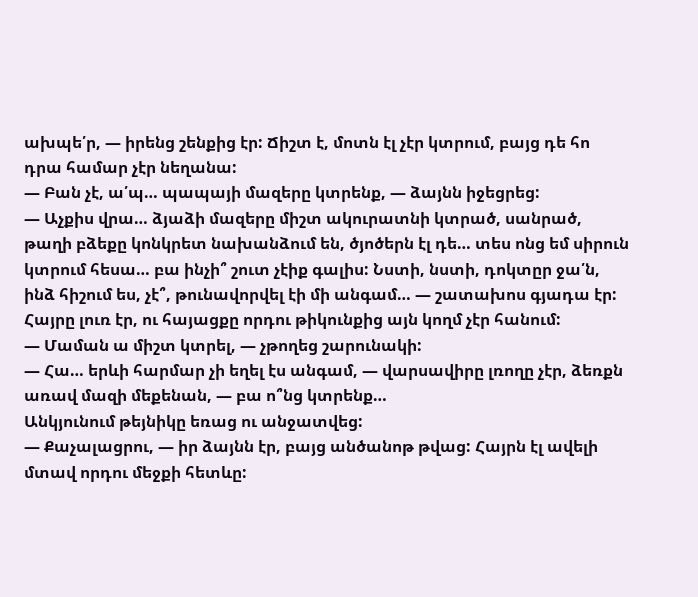ախպե՛ր, — իրենց շենքից էր: Ճիշտ է, մոտն էլ չէր կտրում, բայց դե հո դրա համար չէր նեղանա:
— Բան չէ, ա՛պ… պապայի մազերը կտրենք, — ձայնն իջեցրեց:
— Աչքիս վրա… ձյաձի մազերը միշտ ակուրատնի կտրած, սանրած, թաղի բձեքը կոնկրետ նախանձում են, ծյոծերն էլ դե… տես ոնց եմ սիրուն կտրում հեսա… բա ինչի՞ շուտ չէիք գալիս: Նստի, նստի, դոկտըր ջա՛ն, ինձ հիշում ես, չէ՞, թունավորվել էի մի անգամ… — շատախոս գյադա էր: Հայրը լուռ էր, ու հայացքը որդու թիկունքից այն կողմ չէր հանում:
— Մաման ա միշտ կտրել, — չթողեց շարունակի:
— Հա… երևի հարմար չի եղել էս անգամ, — վարսավիրը լռողը չէր, ձեռքն առավ մազի մեքենան, — բա ո՞նց կտրենք…
Անկյունում թեյնիկը եռաց ու անջատվեց:
— Քաչալացրու, — իր ձայնն էր, բայց անծանոթ թվաց: Հայրն էլ ավելի մտավ որդու մեջքի հետևը: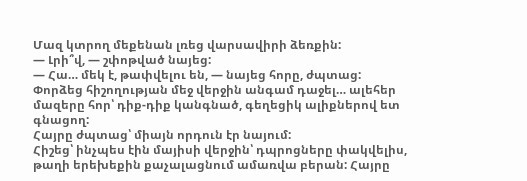Մազ կտրող մեքենան լռեց վարսավիրի ձեռքին:
— Լրի՞վ, — շփոթված նայեց:
— Հա… մեկ է, թափվելու են, — նայեց հորը, ժպտաց:
Փորձեց հիշողության մեջ վերջին անգամ դաջել… ալեհեր մազերը հոր՝ դիք-դիք կանգնած, գեղեցիկ ալիքներով ետ գնացող:
Հայրը ժպտաց՝ միայն որդուն էր նայում:
Հիշեց՝ ինչպես էին մայիսի վերջին՝ դպրոցները փակվելիս, թաղի երեխեքին քաչալացնում ամառվա բերան: Հայրը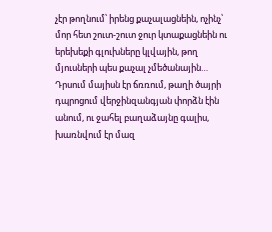չէր թողնում՝ իրենց քաչալացնեին, ոչինչ՝ մոր հետ շուտ-շուտ ջուր կտաքացնեին ու երեխեքի գլուխները կլվային, թող մյուսների պես քաչալ չմեծանային…
Դրսում մայիսն էր ճռռում, թաղի ծայրի դպրոցում վերջինզանգյան փորձն էին անում, ու ջահել բաղաձայնը գալիս, խառնվում էր մազ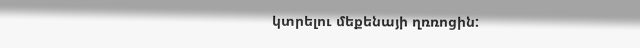կտրելու մեքենայի ղռռոցին: